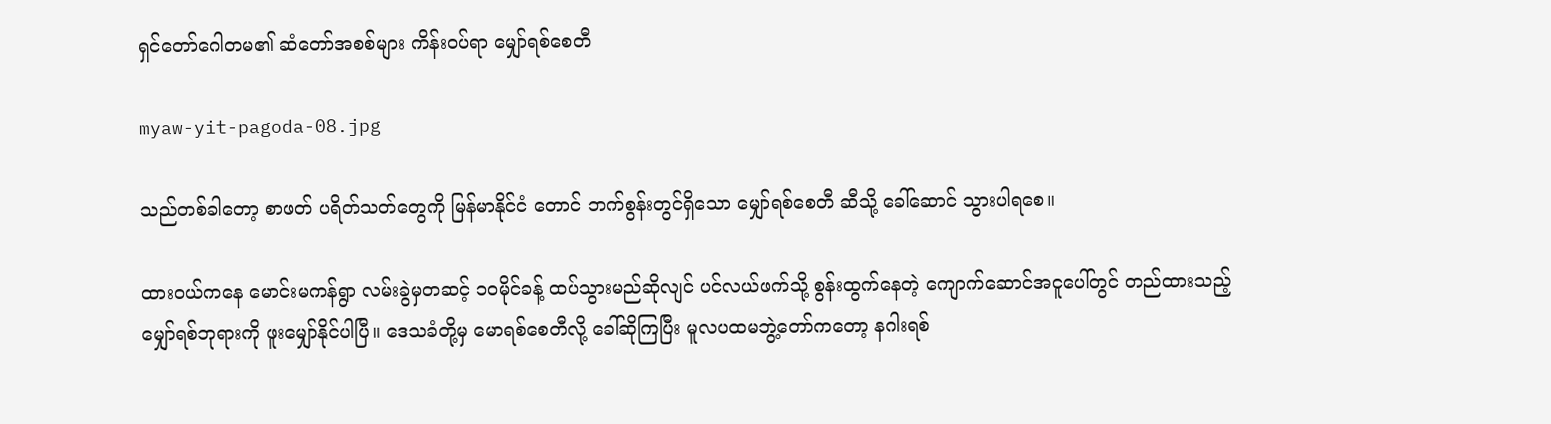ရှင်တော်ဂေါတမ၏ ဆံတော်အစစ်များ ကိန်းဝပ်ရာ မျှော်ရစ်စေတီ

myaw-yit-pagoda-08.jpg

သည်တစ်ခါတော့ စာဖတ် ပရိတ်သတ်တွေကို မြန်မာနိုင်ငံ တောင် ဘက်စွန်းတွင်ရှိသော မျှော်ရစ်စေတီ ဆီသို့ ခေါ်ဆောင် သွားပါရစေ။

ထားဝယ်ကနေ မောင်းမကန်ရွာ လမ်းခွဲမှတဆင့် ၁ဝမိုင်ခန့် ထပ်သွားမည်ဆိုလျင် ပင်လယ်ဖက်သို့ စွန်းထွက်နေတဲ့ ကျောက်ဆောင်အငူပေါ်တွင် တည်ထားသည့် မျှော်ရစ်ဘုရားကို ဖူးမျှော်နိုင်ပါပြီ။ ဒေသခံတို့မှ မောရစ်စေတီလို့ ခေါ်ဆိုကြပြီး မူလပထမဘွဲ့တော်ကတော့ နဂါးရစ်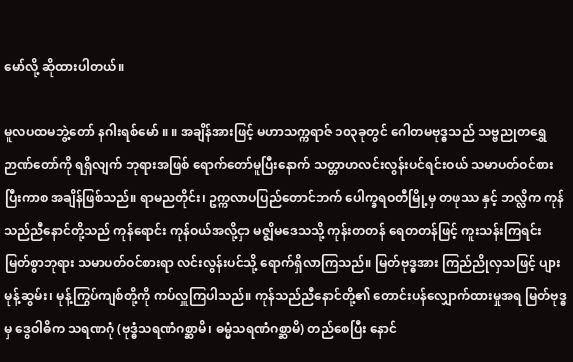မော်လို့ ဆိုထားပါတယ်။

မူလပထမဘွဲ့တော် နဂါးရစ်မော် ။ ။ အချိန်အားဖြင့် မဟာသက္ကရာဇ် ၁၀၃ခုတွင် ဂေါတမဗုဒ္ဓသည် သဗ္ဗညုတရွှေဉာဏ်တော်ကို ရရှိလျက် ဘုရားအဖြစ် ရောက်တော်မူပြီးနောက် သတ္တာဟလင်းလွန်းပင်ရင်းဝယ် သမာပတ်ဝင်စားပြီးကာစ အချိန်ဖြစ်သည်။ ရာမညတိုင်း၊ ဥက္ကလာပပြည်တောင်ဘက် ပေါက္ခရဝတီမြို့မှ တဖုဿ နှင့် ဘလ္လိက ကုန်သည်ညီနောင်တို့သည် ကုန်ရောင်း ကုန်ဝယ်အလို့ငှာ မဇ္စျိမဒေသသို့ ကုန်းတတန် ရေတတန်ဖြင့် ကူးသန်းကြရင်း မြတ်စွာဘုရား သမာပတ်ဝင်စားရာ လင်းလွန်းပင်သို့ ရောက်ရှိလာကြသည်။ မြတ်ဗုဒ္ဓအား ကြည်ညိုလှသဖြင့် ပျားမုန့်ဆွမ်း၊ မုန့်ကြွပ်ကျစ်တို့ကို ကပ်လှူကြပါသည်။ ကုန်သည်ညီနောင်တို့၏ တောင်းပန်လျှောက်ထားမှုအရ မြတ်ဗုဒ္ဓမှ ဒွေဝါဓိက သရဏဂုံ (ဗုဒ္ဓံသရဏံဂစ္ဆာမိ၊ ဓမ္မံသရဏံဂစ္ဆာမိ) တည်စေပြီး နောင်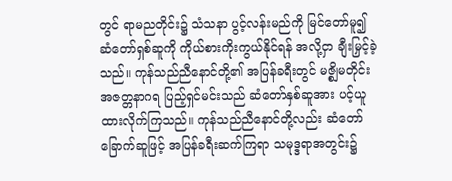တွင် ရာမညတိုင်း၌ သံသနာ ပွင့်လန်းမည်ကို မြင်တော်မူ၍ ဆံတော်ရှစ်ဆူကို ကိုယ်စားကိုးကွယ်နိုင်ရန် အလို့ငှာ ချီးမြှင့်ခဲ့သည်။ ကုန်သည်ညီနောင်တို့၏ အပြန်ခရီးတွင် မဇ္စျိမတိုင်း အဇတ္တနာဂရ ပြည့်ရှင်မင်းသည် ဆံတော်နှစ်ဆူအား ပင့်ယူထားလိုက်ကြသည်။ ကုန်သည်ညီနောင်တို့လည်း ဆံတော်ခြောက်ဆူဖြင့် အပြန်ခရီးဆက်ကြရာ သမုဒ္ဒရာအတွင်း၌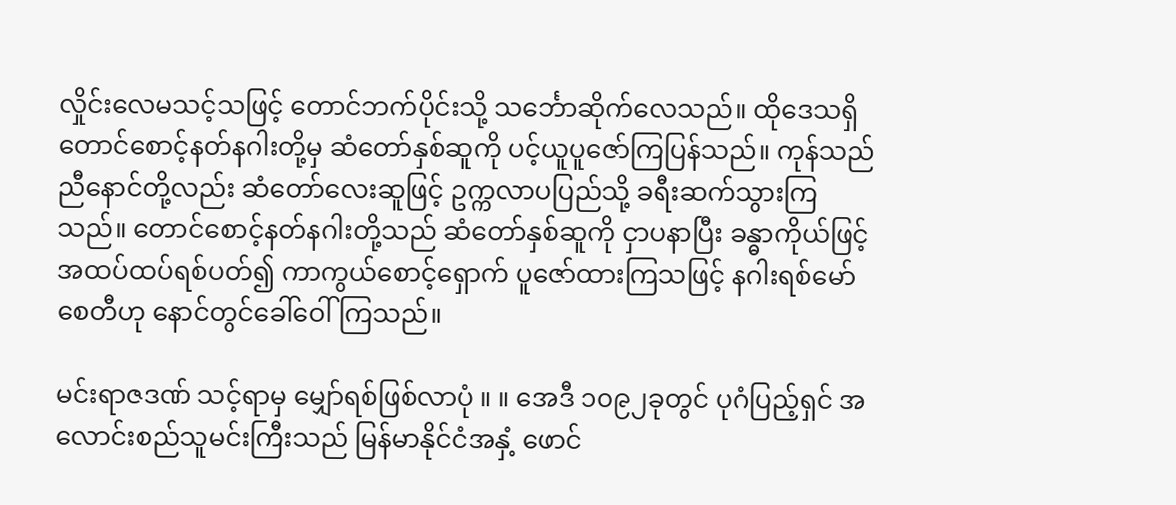လှိုင်းလေမသင့်သဖြင့် တောင်ဘက်ပိုင်းသို့ သင်္ဘောဆိုက်လေသည်။ ထိုဒေသရှိ တောင်စောင့်နတ်နဂါးတို့မှ ဆံတော်နှစ်ဆူကို ပင့်ယူပူဇော်ကြပြန်သည်။ ကုန်သည်ညီနောင်တို့လည်း ဆံတော်လေးဆူဖြင့် ဥက္ကလာပပြည်သို့ ခရီးဆက်သွားကြသည်။ တောင်စောင့်နတ်နဂါးတို့သည် ဆံတော်နှစ်ဆူကို ငှာပနာပြီး ခန္ဓာကိုယ်ဖြင့် အထပ်ထပ်ရစ်ပတ်၍ ကာကွယ်စောင့်ရှောက် ပူဇော်ထားကြသဖြင့် နဂါးရစ်မော်စေတီဟု နောင်တွင်ခေါ်ဝေါ်ကြသည်။

မင်းရာဇဒဏ် သင့်ရာမှ မျှော်ရစ်ဖြစ်လာပုံ ။ ။ အေဒီ ၁၀၉၂ခုတွင် ပုဂံပြည့်ရှင် အလောင်းစည်သူမင်းကြီးသည် မြန်မာနိုင်ငံအနှံ့ ဖောင်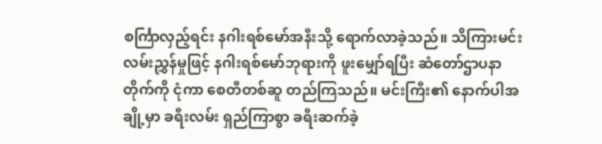စင်္ကြာလှည့်ရင်း နဂါးရစ်မော်အနီးသို့ ရောက်လာခဲ့သည်။ သိကြားမင်း လမ်းညွှန်မှုဖြင့် နဂါးရစ်မော်ဘုရားကို ဖူးမျှော်ရပြီး ဆံတော်ဌာပနာတိုက်ကို ငုံကာ စေတီတစ်ဆူ တည်ကြသည်။ မင်းကြီး၏ နောက်ပါအချို့မှာ ခရီးလမ်း ရှည်ကြာစွာ ခရီးဆက်ခဲ့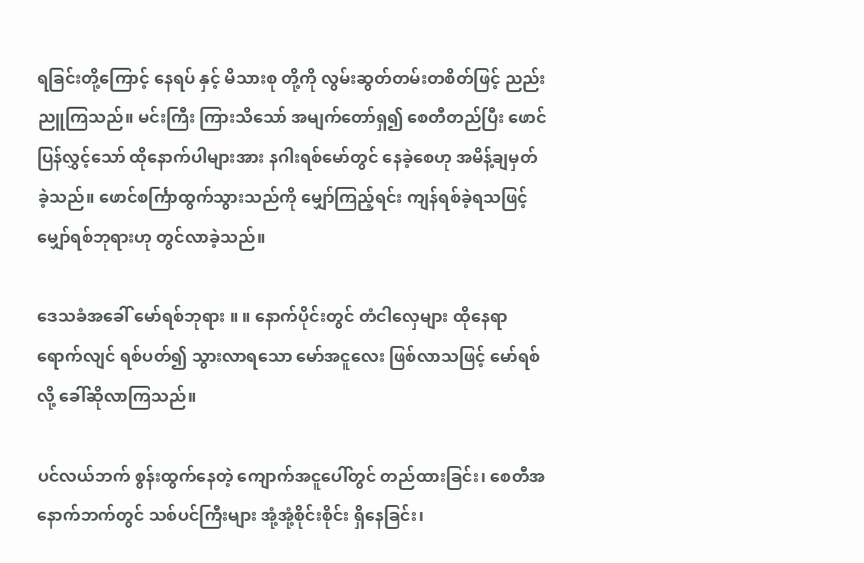ရခြင်းတို့ကြောင့် နေရပ် နှင့် မိသားစု တို့ကို လွမ်းဆွတ်တမ်းတစိတ်ဖြင့် ညည်းညူကြသည်။ မင်းကြီး ကြားသိသော် အမျက်တော်ရှ၍ စေတီတည်ပြီး ဖောင်ပြန်လွှင့်သော် ထိုနောက်ပါများအား နဂါးရစ်မော်တွင် နေခဲ့စေဟု အမိန့်ချမှတ်ခဲ့သည်။ ဖောင်စင်္ကြာထွက်သွားသည်ကို မျှော်ကြည့်ရင်း ကျန်ရစ်ခဲ့ရသဖြင့် မျှော်ရစ်ဘုရားဟု တွင်လာခဲ့သည်။

ဒေသခံအခေါ် မော်ရစ်ဘုရား ။ ။ နောက်ပိုင်းတွင် တံငါလှေများ ထိုနေရာရောက်လျင် ရစ်ပတ်၍ သွားလာရသော မော်အငူလေး ဖြစ်လာသဖြင့် မော်ရစ် လို့ ခေါ်ဆိုလာကြသည်။

ပင်လယ်ဘက် စွန်းထွက်နေတဲ့ ကျောက်အငူပေါ်တွင် တည်ထားခြင်း၊ စေတီအနောက်ဘက်တွင် သစ်ပင်ကြီးများ အုံ့အုံ့စိုင်းစိုင်း ရှိနေခြင်း၊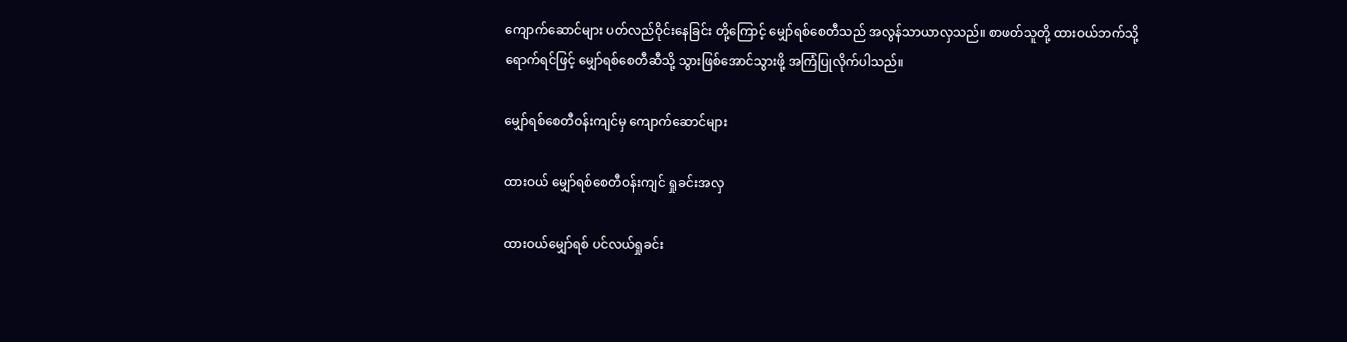ကျောက်ဆောင်များ ပတ်လည်ဝိုင်းနေခြင်း တို့ကြောင့် မျှော်ရစ်စေတီသည် အလွန်သာယာလှသည်။ စာဖတ်သူတို့ ထားဝယ်ဘက်သို့ ရောက်ရင်ဖြင့် မျှော်ရစ်စေတီဆီသို့ သွားဖြစ်အောင်သွားဖို့ အကြံပြုလိုက်ပါသည်။

မျှော်ရစ်စေတီဝန်းကျင်မှ ကျောက်ဆောင်များ

ထားဝယ် မျှော်ရစ်စေတီဝန်းကျင် ရှုခင်းအလှ

ထားဝယ်မျှော်ရစ် ပင်လယ်ရှုခင်း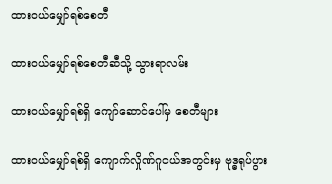ထားဝယ်မျှော်ရစ်စေတီ

ထားဝယ်မျှော်ရစ်စေတီဆီသို့ သွားရာလမ်း

ထားဝယ်မျှော်ရစ်ရှိ ကျော်ဆောင်ပေါ်မှ စေတီများ

ထားဝယ်မျှော်ရစ်ရှိ ကျောက်လှိုဏ်ဂူငယ်အတွင်းမှ ဗုဒ္ဓရုပ်ပွား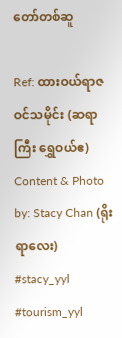တော်တစ်ဆူ

Ref: ထားဝယ်ရာဇဝင်သမိုင်း (ဆရာကြီး ရွှေဝယ်ဧ)
Content & Photo by: Stacy Chan (ရိုးရာလေး)
#stacy_yyl
#tourism_yyl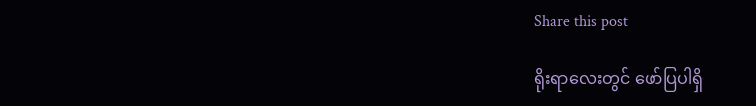Share this post

ရိုးရာလေးတွင် ဖော်ပြပါရှိ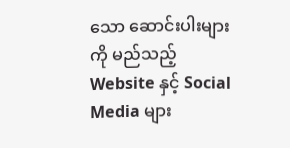သော ဆောင်းပါးများကို မည်သည့် Website နှင့် Social Media များ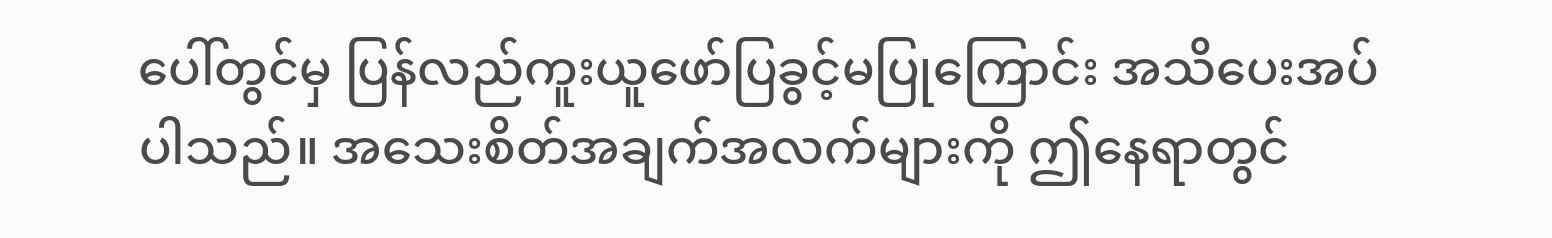ပေါ်တွင်မှ ပြန်လည်ကူးယူဖော်ပြခွင့်မပြုကြောင်း အသိပေးအပ်ပါသည်။ အသေးစိတ်အချက်အလက်များကို ဤနေရာတွင်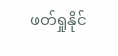ဖတ်ရှုနိုင်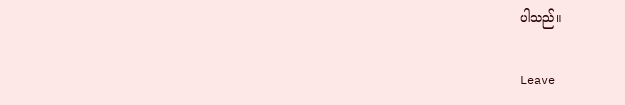ပါသည်။

Leave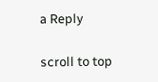a Reply

scroll to top